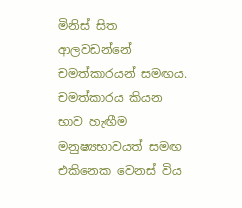මිනිස් සිත ආලවඩන්නේ චමත්කාරයන් සමඟය. චමත්කාරය කියන භාව හැඟීම මනුෂ්‍යභාවයත් සමඟ එකිනෙක වෙනස් විය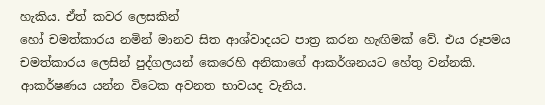හැකිය. ඒත් කවර ලෙසකින්
හෝ චමත්කාරය නමින් මානව සිත ආශ්වාදයට පාත්‍ර කරන හැඟිමක් වේ. එය රූපමය චමත්කාරය ලෙසින් පුද්ගලයන් කෙරෙහි අනිකාගේ ආකර්ශනයට හේතු වන්නකි. ආකර්ෂණය යන්න විටෙක අවනත භාවයද වැනිය.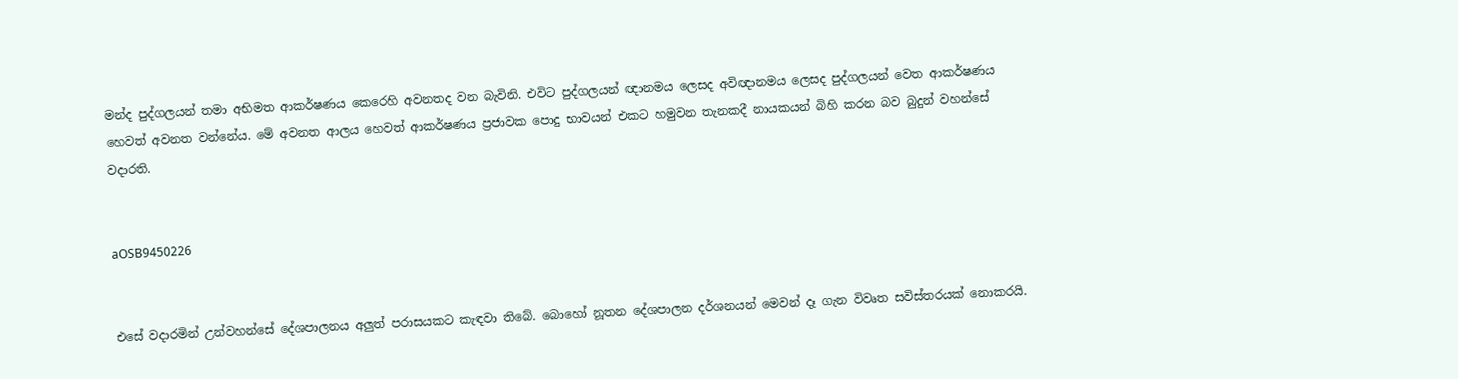මන්ද පුද්ගලයන් තමා අභිමත ආකර්ෂණය කෙරෙහි අවනතද වන බැවිනි. එවිට පුද්ගලයන් ඥානමය ලෙසද අවිඥානමය ලෙසද පුද්ගලයන් වෙත ආකර්ෂණය හෙවත් අවනත වන්නේය. මේ අවනත ආලය හෙවත් ආකර්ෂණය ප්‍රජාවක පොදු භාවයන් එකට හමුවන තැනකදී නායකයන් බිහි කරන බව බුදුන් වහන්සේ වදාරති.


aOSB9450226


එසේ වදාරමින් උන්වහන්සේ දේශපාලනය අලුත් පරාසයකට කැඳවා තිබේ. බොහෝ නූතන දේශපාලන දර්ශනයන් මෙවන් දෑ ගැන විවෘත සවිස්තරයක් නොකරයි.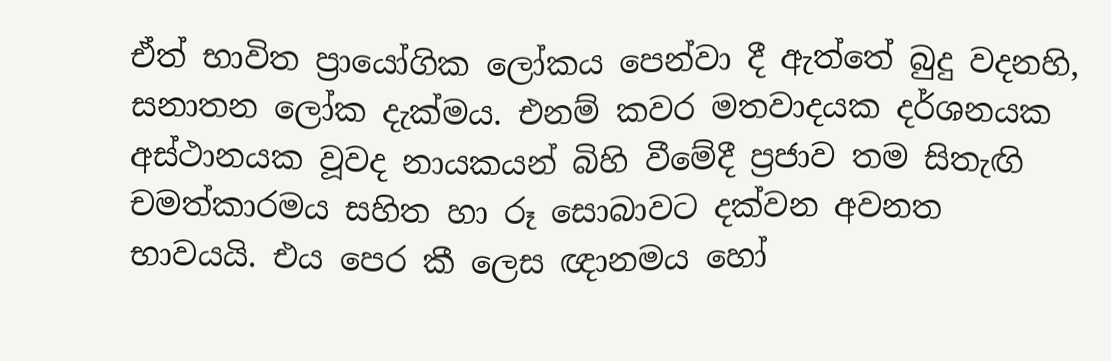ඒත් භාවිත ප්‍රායෝගික ලෝකය පෙන්වා දී ඇත්තේ බුදු වදනහි, සනාතන ලෝක දැක්මය. එනම් කවර මතවාදයක දර්ශනයක අස්ථානයක වූවද නායකයන් බිහි වීමේදී ප්‍රජාව තම සිතැඟි චමත්කාරමය සහිත හා රූ සොබාවට දක්වන අවනත භාවයයි. එය පෙර කී ලෙස ඥානමය හෝ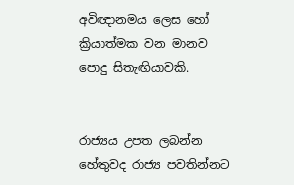අවිඥානමය ලෙස හෝ ක්‍රියාත්මක වන මානව පොදු සිතැඟියාවකි.


රාජ්‍යය උපත ලබන්න හේතුවද රාජ්‍ය පවතින්නට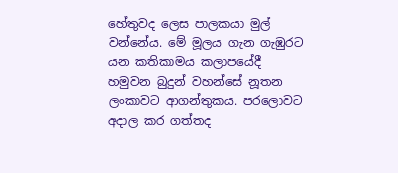හේතුවද ලෙස පාලකයා මුල් වන්නේය. මේ මූලය ගැන ගැඹුරට යන කතිකාමය කලාපයේදී හමුවන බුදුන් වහන්සේ නූතන ලංකාවට ආගන්තුකය. පරලොවට අදාල කර ගත්තද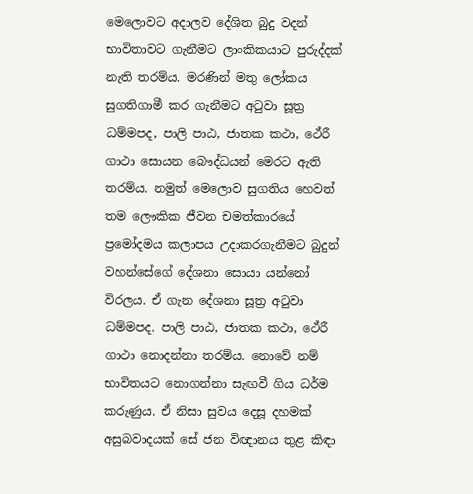මෙලොවට අදාලව දේශිත බුදු වදන් භාවිතාවට ගැනීමට ලාංකිකයාට පුරුද්දක් නැති තරම්ය. මරණින් මතු ලෝකය සුගතිගාමී කර ගැනීමට අටුවා සූත්‍ර ධම්මපද, පාලි පාඨ, ජාතක කථා, ථේරී ගාථා සොයන බෞද්ධයන් මෙරට ඇති තරම්ය. නමුත් මෙලොව සුගතිය හෙවත් තම ලෞකික ජීවන චමත්කාරයේ ප්‍රමෝදමය කලාපය උදාකරගැනීමට බුදුන් වහන්සේගේ දේශනා සොයා යන්නෝ විරලය. ඒ ගැන දේශනා සූත්‍ර අටුවා ධම්මපද. පාලි පාඨ, ජාතක කථා, ථේරී ගාථා නොදන්නා තරම්ය. නොවේ නම් භාවිතයට නොගන්නා සැඟවී ගිය ධර්ම කරුණුය. ඒ නිසා සුවය දෙසූ දහමක් අසුබවාදයක් සේ ජන විඥානය තුළ කිඳා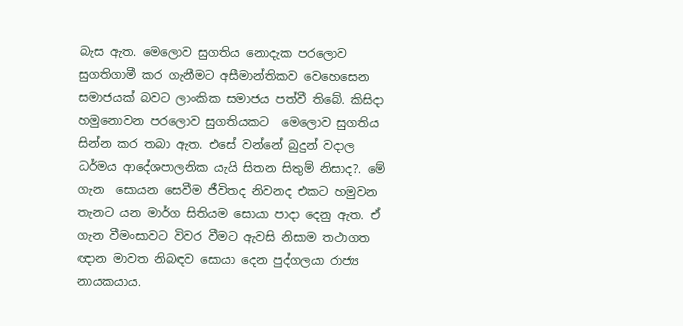බැස ඇත. මෙලොව සුගතිය නොදැක පරලොව සුගතිගාමී කර ගැනීමට අසීමාන්තිකව වෙහෙසෙන සමාජයක් බවට ලාංකික සමාජය පත්වී තිබේ. කිසිදා හමුනොවන පරලොව සුගතියකට  මෙලොව සුගතිය සින්න කර තබා ඇත. එසේ වන්නේ බුදුන් වදාල ධර්මය ආදේශපාලනික යැයි සිතන සිතුම් නිසාද?. මේ ගැන  සොයන සෙවීම ජීවිතද නිවනද එකට හමුවන තැනට යන මාර්ග සිතියම සොයා පාදා දෙනු ඇත. ඒ ගැන වීමංසාවට විවර වීමට ඇවසි නිසාම තථාගත ඥාන මාවත නිබඳව සොයා දෙන පුද්ගලයා රාජ්‍ය නායකයාය‍.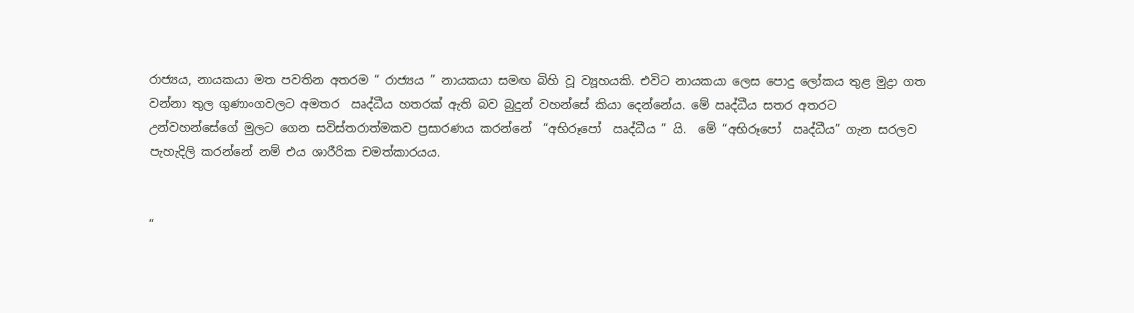රාජ්‍යය, නායකයා මත පවතින අතරම “ රාජ්‍යය ” නායකයා සමඟ බිහි වූ ව්‍යූහයකි. එවිට නායකයා ලෙස පොදු ලෝකය තුළ මුද්‍රා ගත වන්නා තුල ගුණාංගවලට අමතර  ඍද්ධීය හතරක් ඇති බව බුදුන් වහන්සේ කියා දෙන්නේය. මේ ඍද්ධීය සතර අතරට උන්වහන්සේගේ මුලට ගෙන සවිස්තරාත්මකව ප්‍රසාරණය කරන්නේ  “අභිරූපෝ  ඍද්ධීය ” යි.  මේ “අභිරූපෝ  ඍද්ධීය” ගැන සරලව පැහැදිලි කරන්නේ නම් එය ශාරීරික චමත්කාරයය.


“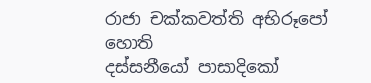රාජා චක්කවත්ති අභිරූපෝ හොති
දස්සනීයෝ පාසාදිකෝ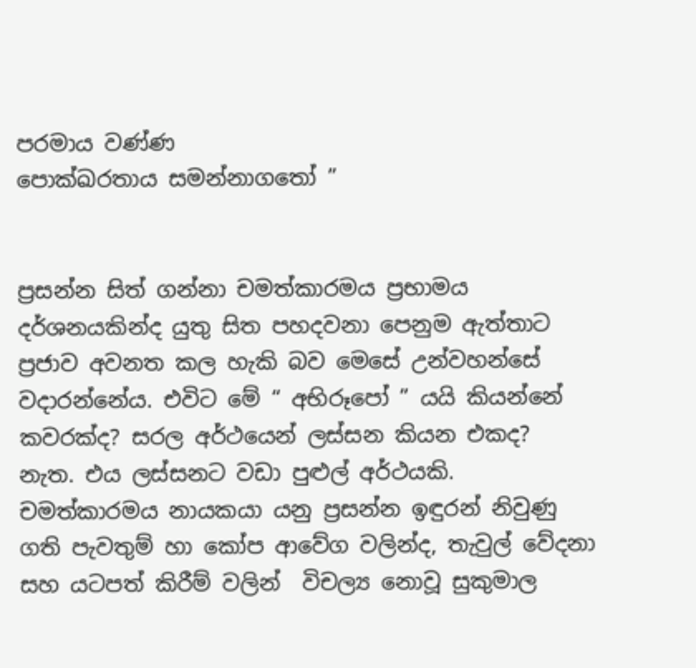පරමාය වණ්ණ
පොක්ඛරතාය සමන්නාගතෝ ”


ප්‍රසන්න සිත් ගන්නා චමත්කාරමය ප්‍රභාමය දර්ශනයකින්ද යුතු සිත පහදවනා පෙනුම ඇත්තාට ප්‍රජාව අවනත කල හැකි බව මෙසේ උන්වහන්සේ වදාරන්නේය. එවිට මේ “ අභිරූපෝ ” යයි කියන්නේ කවරක්ද? සරල අර්ථයෙන් ලස්සන කියන එකද? නැත. එය ලස්සනට වඩා පුළුල් අර්ථයකි. චමත්කාරමය නායකයා යනු ප්‍රසන්න ඉඳුරන් නිවුණු ගති පැවතුම් හා කෝප ආවේග වලින්ද, තැවුල් වේදනා සහ යටපත් කිරීම් වලින්  විචල්‍ය නොවූ සුකුමාල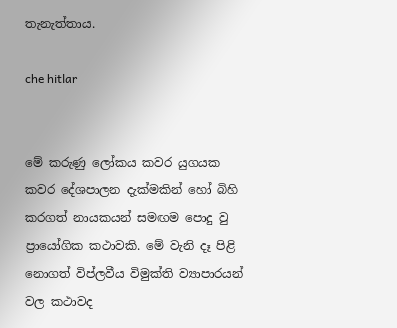තැනැත්තාය.

che hitlar


මේ කරුණු ලෝකය කවර යුගයක කවර දේශපාලන දැක්මකින් හෝ බිහි කරගත් නායකයන් සමඟම පොදු වු ප්‍රායෝගික කථාවකි. මේ වැනි දෑ පිළි නොගත් විප්ලවීය විමුක්ති ව්‍යාපාරයන් වල කථාවද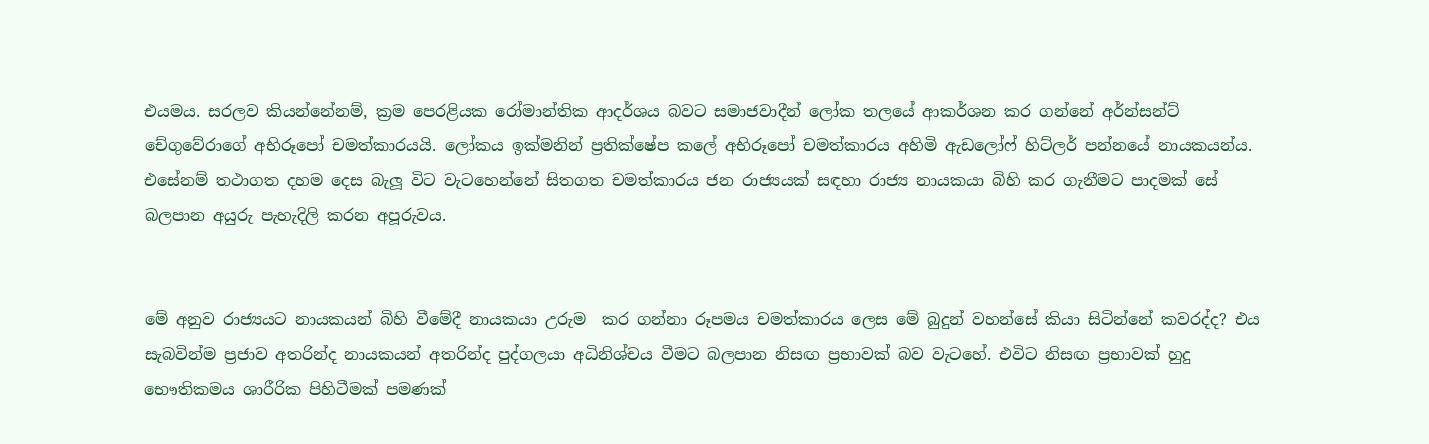එයමය. සරලව කියන්නේනම්, ක්‍රම පෙරළියක රෝමාන්තික ආදර්ශය බවට සමාජවාදීන් ලෝක තලයේ ආකර්ශන කර ගන්නේ අර්න්සන්ට් චේගුවේරාගේ අභිරූපෝ චමත්කාරයයි. ලෝකය ඉක්මනින් ප්‍රතික්ෂේප කලේ අභිරූපෝ චමත්කාරය අහිමි ඇඩලෝෆ් හිට්ලර් පන්නයේ නායකයන්ය. එසේනම් තථාගත දහම දෙස බැලූ විට වැටහෙන්නේ සිතගත චමත්කාරය ජන රාජ්‍යයක් සඳහා රාජ්‍ය නායකයා බිහි කර ගැනීමට පාදමක් සේ බලපාන අයුරු පැහැදිලි කරන අපූරුවය.


මේ අනුව රාජ්‍යයට නායකයන් බිහි වීමේදී නායකයා උරුම  කර ගන්නා රූපමය චමත්කාරය ලෙස මේ බුදුන් වහන්සේ කියා සිටින්නේ කවරද්ද? එය සැබවින්ම ප්‍රජාව අතරින්ද නායකයන් අතරින්ද පුද්ගලයා අධිනිශ්චය වීමට බලපාන නිසඟ ප්‍රභාවක් බව වැටහේ. එවිට නිසඟ ප්‍රභාවක් හුදු භෞතිකමය ශාරීරික පිහිටීමක් පමණක්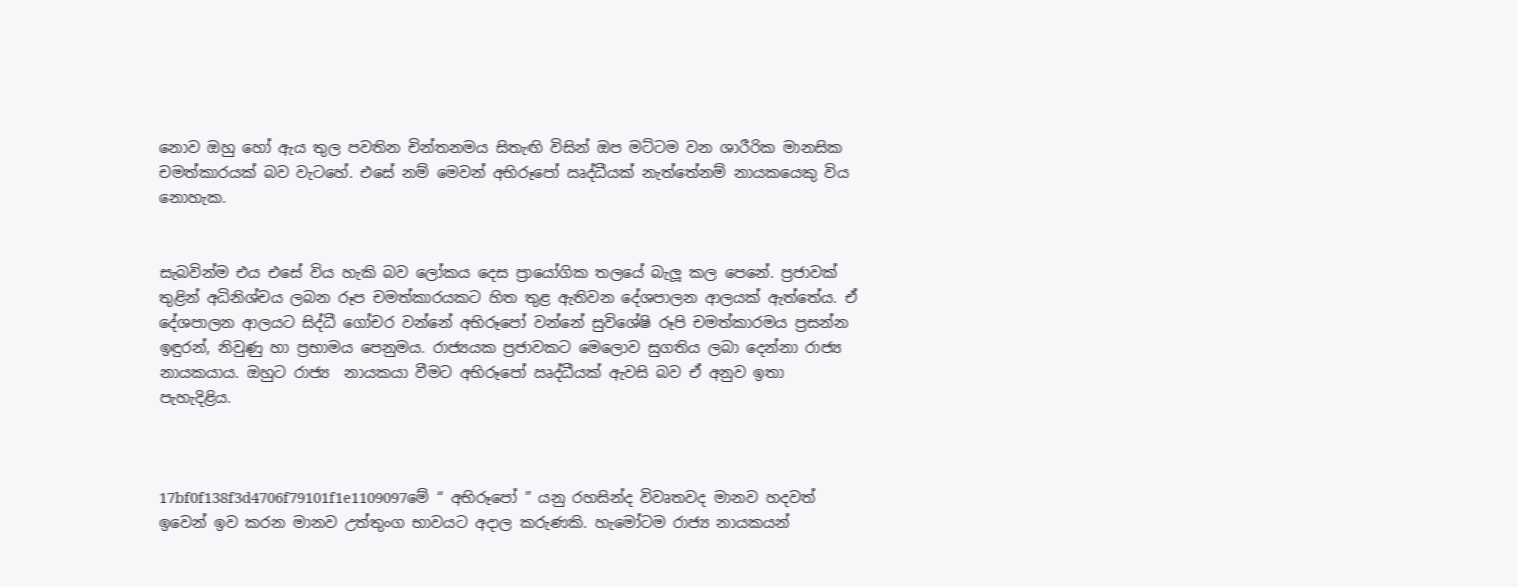නොව ඔහු හෝ ඇය තුල පවතින චින්තනමය සිතැඟි විසින් ඔප මට්ටම වන ශාරීරික මානසික චමත්කාරයක් බව වැටහේ. එසේ නම් මෙවන් අභිරූපෝ ඍද්ධීයක් නැත්තේනම් නායකයෙකු විය නොහැක.


සැබවින්ම එය එසේ විය හැකි බව ලෝකය දෙස ප්‍රායෝගික තලයේ බැලූ කල පෙනේ. ප්‍රජාවක් තුළින් අධිනිශ්චය ලබන රූප චමත්කාරයකට හිත තුළ ඇතිවන දේශපාලන ආලයක් ඇත්තේය. ඒ දේශපාලන ආලයට සිද්ධී ගෝචර වන්නේ අභිරූපෝ වන්නේ සුවිශේෂි රූපි චමත්කාරමය ප්‍රසන්න ඉඳුරන්, නිවුණු හා ප්‍රභාමය පෙනුමය. රාජ්‍යයක ප්‍රජාවකට මෙලොව සුගතිය ලබා දෙන්නා රාජ්‍ය නායකයාය. ඔහුට රාජ්‍ය  නායකයා වීමට අභිරූපෝ ඍද්ධීයක් ඇවසි බව ඒ අනුව ඉතා පැහැදිළිය.



17bf0f138f3d4706f79101f1e1109097මේ “ අභිරූපෝ ” යනු රහසින්ද විවෘතවද මානව හදවත් ඉවෙන් ඉව කරන මානව උත්තුංග භාවයට අදාල කරුණකි. හැමෝටම රාජ්‍ය නායකයන්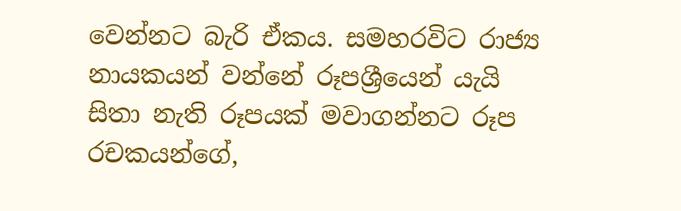වෙන්නට බැරි ඒකය. සමහරවිට රාජ්‍ය නායකයන් වන්නේ රූපශ්‍රීයෙන් යැයි සිතා නැති රූපයක් මවාගන්නට රූප රචකයන්ගේ,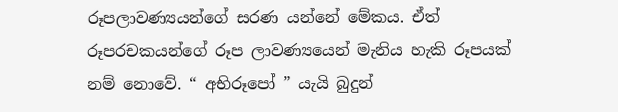රූපලාවණ්‍යයන්ගේ සරණ යන්නේ මේකය. ඒත් රූපරචකයන්ගේ රූප ලාවණ්‍යයෙන් මැනිය හැකි රූපයක් නම් නොවේ. “ අභිරූපෝ ” යැයි බුදුන්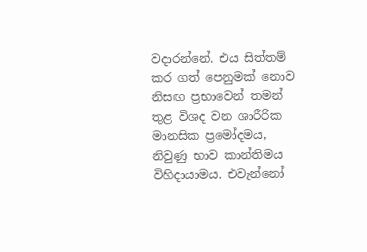වදාරන්නේ. එය සිත්තම් කර ගත් පෙනුමක් නොව නිසඟ ප්‍රභාවෙන් තමන් තුළ විශද වන ශාරීරික මානසික ප්‍රමෝදමය, නිවුණු භාව කාන්තිමය විහිදායාමය. එවැන්නෝ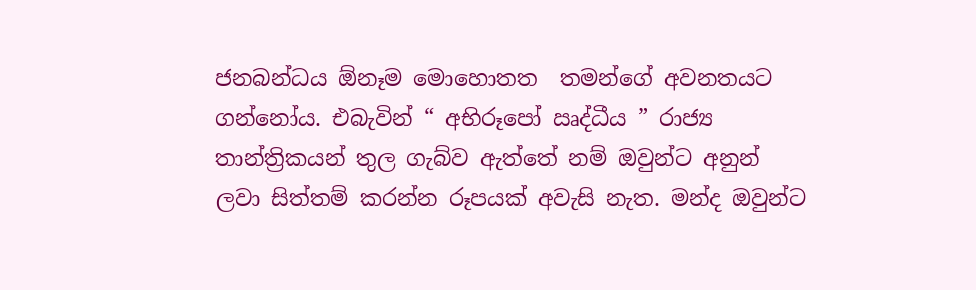ජනබන්ධය ඕනෑම මොහොතත  තමන්ගේ අවනතයට ගන්නෝය. එබැවින් “ අභිරූපෝ ඍද්ධීය ” රාජ්‍ය තාන්ත්‍රිකයන් තුල ගැබ්ව ඇත්තේ නම් ඔවුන්ට අනුන් ලවා සිත්තම් කරන්න රූපයක් අවැසි නැත. මන්ද ඔවුන්ට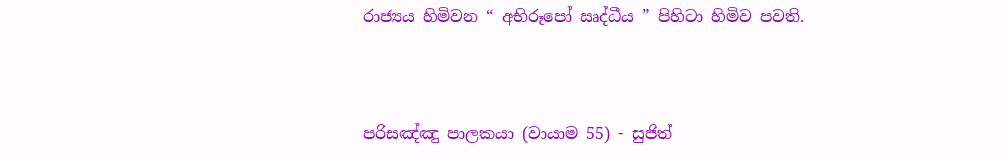රාජ්‍යය හිමිවන “ අභිරූපෝ ඍද්ධීය ” පිහිටා හිමිව පවති.



පරිසඤ්ඤු පාලකයා (වායාම 55) - සුජිත්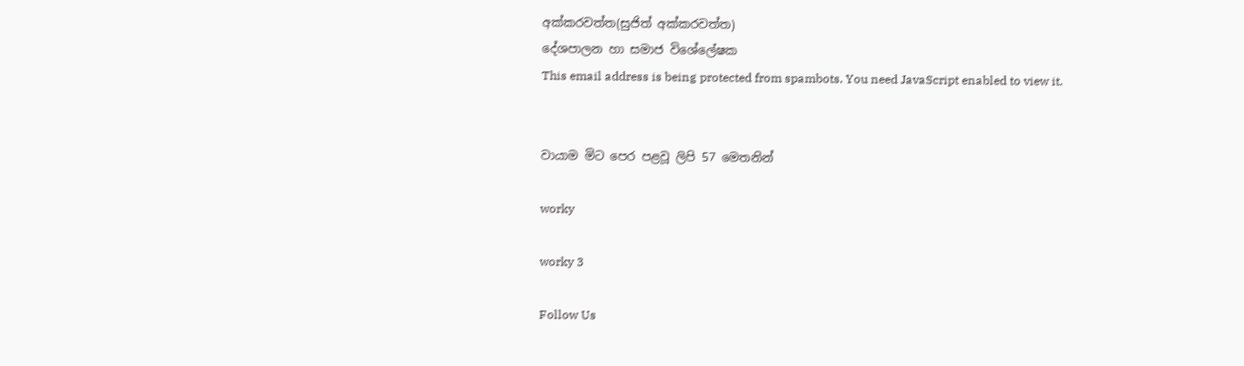අක්කරවත්ත(සුජිත් අක්කරවත්ත)
දේශපාලන හා සමාජ විශේලේෂක
This email address is being protected from spambots. You need JavaScript enabled to view it.


වායාම මිට පෙර පළවූ ලිපි 57 මෙතනින්

worky

worky 3

Follow Us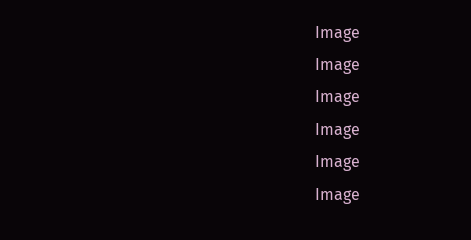Image
Image
Image
Image
Image
Image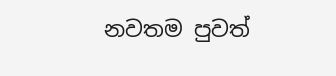නවතම පුවත්